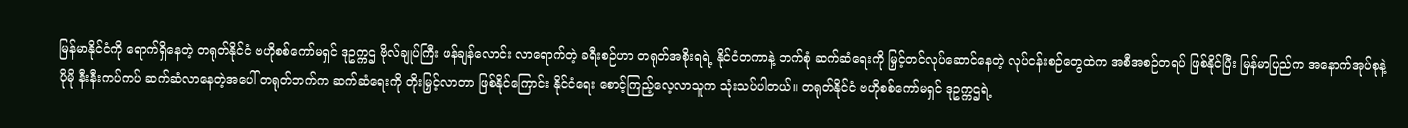မြန်မာနိုင်ငံကို ရောက်ရှိနေတဲ့ တရုတ်နိုင်ငံ ဗဟိုစစ်ကော်မရှင် ဒုဥက္ကဌ ဗိုလ်ချုပ်ကြီး ဖန်ချန်လောင်း လာရောက်တဲ့ ခရီးစဉ်ဟာ တရုတ်အစိုးရရဲ့ နိုင်ငံတကာနဲ့ ဘက်စုံ ဆက်ဆံရေးကို မြှင့်တင်လုပ်ဆောင်နေတဲ့ လုပ်ငန်းစဉ်တွေထဲက အစီအစဉ်တရပ် ဖြစ်နိုင်ပြီး မြန်မာပြည်က အနောက်အုပ်စုနဲ့ ပိုမို နီးနီးကပ်ကပ် ဆက်ဆံလာနေတဲ့အပေါ် တရုတ်ဘက်က ဆက်ဆံရေးကို တိုးမြှင့်လာတာ ဖြစ်နိုင်ကြောင်း နိုင်ငံရေး စောင့်ကြည့်လေ့လာသူက သုံးသပ်ပါတယ်။ တရုတ်နိုင်ငံ ဗဟိုစစ်ကော်မရှင် ဒုဥက္ကဌရဲ့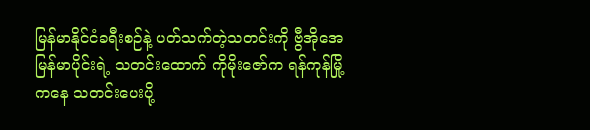မြန်မာနိုင်ငံခရီးစဉ်နဲ့ ပတ်သက်တဲ့သတင်းကို ဗွီအိုအေ မြန်မာပိုင်းရဲ့ သတင်းထောက် ကိုမိုးဇော်က ရန်ကုန်မြို့ကနေ သတင်းပေးပို့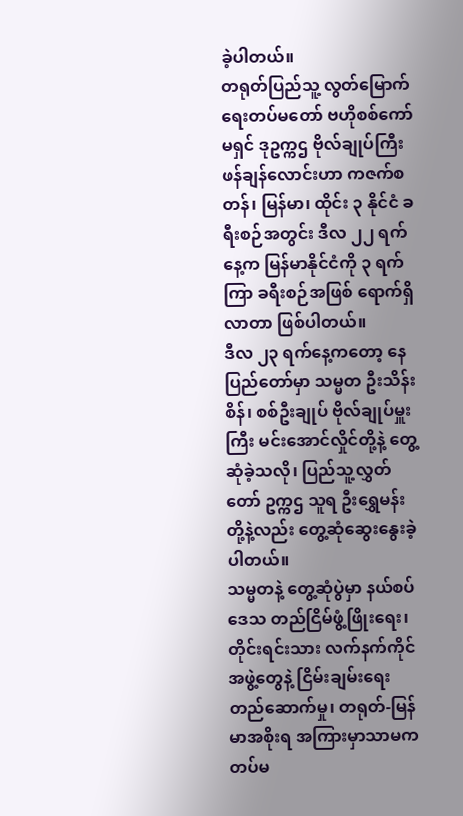ခဲ့ပါတယ်။
တရုတ်ပြည်သူ့ လွတ်မြောက်ရေးတပ်မတော် ဗဟိုစစ်ကော်မရှင် ဒုဥက္ကဌ ဗိုလ်ချုပ်ကြီး ဖန်ချန်လောင်းဟာ ကဇက်စတန်၊ မြန်မာ၊ ထိုင်း ၃ နိုင်ငံ ခရီးစဉ်အတွင်း ဒီလ ၂၂ ရက်နေ့က မြန်မာနိုင်ငံကို ၃ ရက်ကြာ ခရီးစဉ်အဖြစ် ရောက်ရှိလာတာ ဖြစ်ပါတယ်။
ဒီလ ၂၃ ရက်နေ့ကတော့ နေပြည်တော်မှာ သမ္မတ ဦးသိန်းစိန်၊ စစ်ဦးချုပ် ဗိုလ်ချုပ်မှူးကြီး မင်းအောင်လှိုင်တို့နဲ့ တွေ့ဆုံခဲ့သလို၊ ပြည်သူ့လွှတ်တော် ဥက္ကဌ သူရ ဦးရွှေမန်းတို့နဲ့လည်း တွေ့ဆုံဆွေးနွေးခဲ့ပါတယ်။
သမ္မတနဲ့ တွေ့ဆုံပွဲမှာ နယ်စပ်ဒေသ တည်ငြိမ်ဖွံ့ဖြိုးရေး၊ တိုင်းရင်းသား လက်နက်ကိုင် အဖွဲ့တွေနဲ့ ငြိမ်းချမ်းရေး တည်ဆောက်မှု၊ တရုတ်-မြန်မာအစိုးရ အကြားမှာသာမက တပ်မ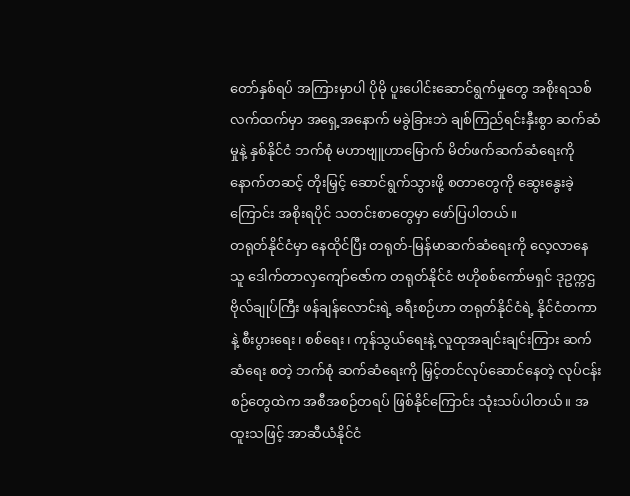တော်နှစ်ရပ် အကြားမှာပါ ပိုမို ပူးပေါင်းဆောင်ရွက်မှုတွေ အစိုးရသစ် လက်ထက်မှာ အရှေ့အနောက် မခွဲခြားဘဲ ချစ်ကြည်ရင်းနှီးစွာ ဆက်ဆံမှုနဲ့ နှစ်နိုင်ငံ ဘက်စုံ မဟာဗျူဟာမြောက် မိတ်ဖက်ဆက်ဆံရေးကို နောက်တဆင့် တိုးမြှင့် ဆောင်ရွက်သွားဖို့ စတာတွေကို ဆွေးနွေးခဲ့ကြောင်း အစိုးရပိုင် သတင်းစာတွေမှာ ဖော်ပြပါတယ်။
တရုတ်နိုင်ငံမှာ နေထိုင်ပြီး တရုတ်-မြန်မာဆက်ဆံရေးကို လေ့လာနေသူ ဒေါက်တာလှကျော်ဇော်က တရုတ်နိုင်ငံ ဗဟိုစစ်ကော်မရှင် ဒုဥက္ကဌ ဗိုလ်ချုပ်ကြီး ဖန်ချန်လောင်းရဲ့ ခရီးစဉ်ဟာ တရုတ်နိုင်ငံရဲ့ နိုင်ငံတကာနဲ့ စီးပွားရေး၊ စစ်ရေး၊ ကုန်သွယ်ရေးနဲ့ လူထုအချင်းချင်းကြား ဆက်ဆံရေး စတဲ့ ဘက်စုံ ဆက်ဆံရေးကို မြှင့်တင်လုပ်ဆောင်နေတဲ့ လုပ်ငန်းစဉ်တွေထဲက အစီအစဉ်တရပ် ဖြစ်နိုင်ကြောင်း သုံးသပ်ပါတယ်။ အထူးသဖြင့် အာဆီယံနိုင်ငံ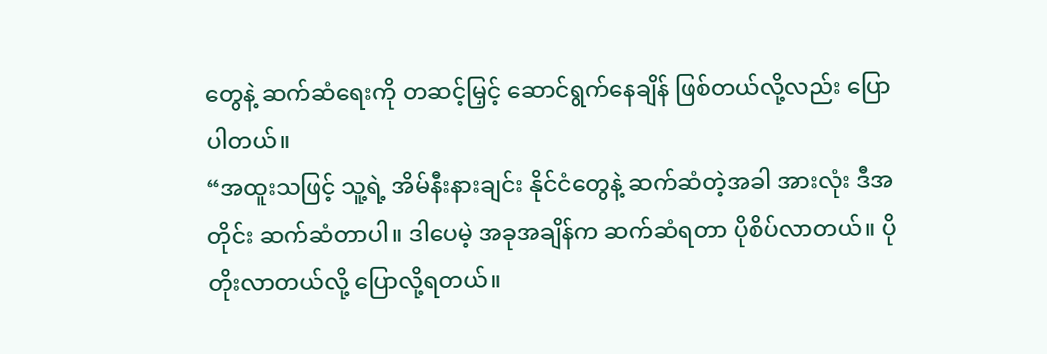တွေနဲ့ ဆက်ဆံရေးကို တဆင့်မြှင့် ဆောင်ရွက်နေချိန် ဖြစ်တယ်လို့လည်း ပြောပါတယ်။
“အထူးသဖြင့် သူ့ရဲ့ အိမ်နီးနားချင်း နိုင်ငံတွေနဲ့ ဆက်ဆံတဲ့အခါ အားလုံး ဒီအတိုင်း ဆက်ဆံတာပါ။ ဒါပေမဲ့ အခုအချိန်က ဆက်ဆံရတာ ပိုစိပ်လာတယ်။ ပိုတိုးလာတယ်လို့ ပြောလို့ရတယ်။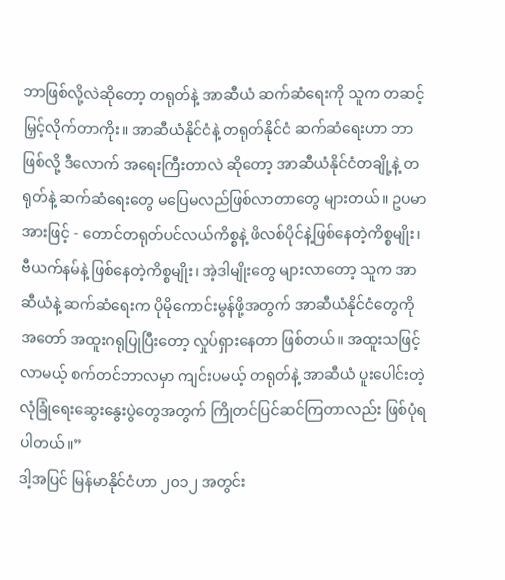ဘာဖြစ်လို့လဲဆိုတော့ တရုတ်နဲ့ အာဆီယံ ဆက်ဆံရေးကို သူက တဆင့်မြှင့်လိုက်တာကိုး။ အာဆီယံနိုင်ငံနဲ့ တရုတ်နိုင်ငံ ဆက်ဆံရေးဟာ ဘာဖြစ်လို့ ဒီလောက် အရေးကြီးတာလဲ ဆိုတော့ အာဆီယံနိုင်ငံတချို့နဲ့ တရုတ်နဲ့ ဆက်ဆံရေးတွေ မပြေမလည်ဖြစ်လာတာတွေ များတယ်။ ဥပမာအားဖြင့် - တောင်တရုတ်ပင်လယ်ကိစ္စနဲ့ ဖိလစ်ပိုင်နဲ့ဖြစ်နေတဲ့ကိစ္စမျိုး၊ ဗီယက်နမ်နဲ့ ဖြစ်နေတဲ့ကိစ္စမျိုး၊ အဲ့ဒါမျိုးတွေ များလာတော့ သူက အာဆီယံနဲ့ ဆက်ဆံရေးက ပိုမိုကောင်းမွန်ဖို့အတွက် အာဆီယံနိုင်ငံတွေကို အတော် အထူးဂရုပြုပြီးတော့ လှုပ်ရှားနေတာ ဖြစ်တယ်။ အထူးသဖြင့် လာမယ့် စက်တင်ဘာလမှာ ကျင်းပမယ့် တရုတ်နဲ့ အာဆီယံ ပူးပေါင်းတဲ့ လုံခြုံရေးဆွေးနွေးပွဲတွေအတွက် ကြိုတင်ပြင်ဆင်ကြတာလည်း ဖြစ်ပုံရပါတယ်။”
ဒါ့အပြင် မြန်မာနိုင်ငံဟာ ၂၀၁၂ အတွင်း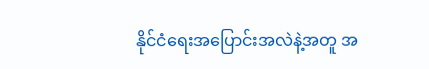နိုင်ငံရေးအပြောင်းအလဲနဲ့အတူ အ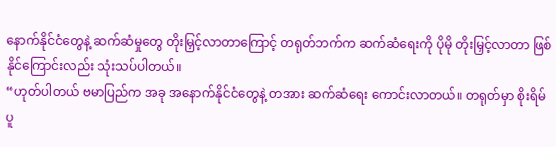နောက်နိုင်ငံတွေနဲ့ ဆက်ဆံမှုတွေ တိုးမြှင့်လာတာကြောင့် တရုတ်ဘက်က ဆက်ဆံရေးကို ပိုမို တိုးမြှင့်လာတာ ဖြစ်နိုင်ကြောင်းလည်း သုံးသပ်ပါတယ်။
“ဟုတ်ပါတယ် ဗမာပြည်က အခု အနောက်နိုင်ငံတွေနဲ့ တအား ဆက်ဆံရေး ကောင်းလာတယ်။ တရုတ်မှာ စိုးရိမ်ပူ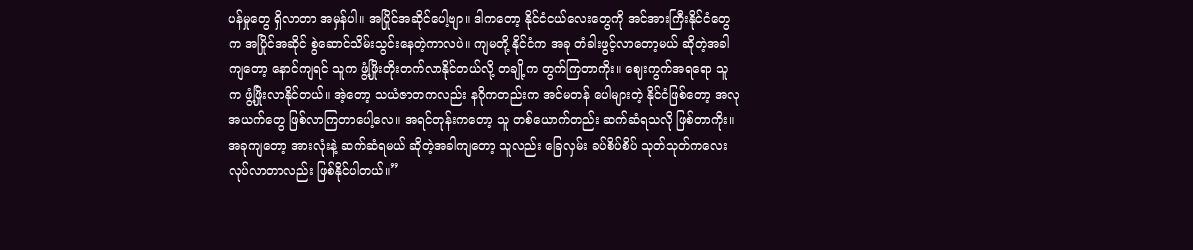ပန်မှုတွေ ရှိလာတာ အမှန်ပါ။ အပြိုင်အဆိုင်ပေါ့ဗျာ။ ဒါကတော့ နိုင်ငံငယ်လေးတွေကို အင်အားကြီးနိုင်ငံတွေက အပြိုင်အဆိုင် စွဲဆောင်သိမ်းသွင်းနေတဲ့ကာလပဲ။ ကျမတို့ နိုင်ငံက အခု တံခါးဖွင့်လာတော့မယ် ဆိုတဲ့အခါကျတော့ နောင်ကျရင် သူက ဖွံ့ဖြိုးတိုးတက်လာနိုင်တယ်လို့ တချို့က တွက်ကြတာကိုး။ ဈေးကွက်အရရော သူက ဖွံ့ဖြိုးလာနိုင်တယ်။ အဲ့တော့ သယံဇာတကလည်း နဂိုကတည်းက အင်မတန် ပေါများတဲ့ နိုင်ငံဖြစ်တော့ အလုအယက်တွေ ဖြစ်လာကြတာပေါ့လေ။ အရင်တုန်းကတော့ သူ တစ်ယောက်တည်း ဆက်ဆံရသလို ဖြစ်တာကိုး။ အခုကျတော့ အားလုံးနဲ့ ဆက်ဆံရမယ် ဆိုတဲ့အခါကျတော့ သူလည်း ခြေလှမ်း ခပ်စိပ်စိပ် သုတ်သုတ်ကလေး လုပ်လာတာလည်း ဖြစ်နိုင်ပါတယ်။”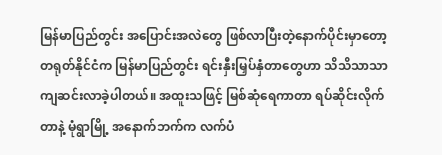မြန်မာပြည်တွင်း အပြောင်းအလဲတွေ ဖြစ်လာပြီးတဲ့နောက်ပိုင်းမှာတော့ တရုတ်နိုင်ငံက မြန်မာပြည်တွင်း ရင်းနှီးမြှပ်နှံတာတွေဟာ သိသိသာသာ ကျဆင်းလာခဲ့ပါတယ်။ အထူးသဖြင့် မြစ်ဆုံရေကာတာ ရပ်ဆိုင်းလိုက်တာနဲ့ မုံရွာမြို့ အနောက်ဘက်က လက်ပံ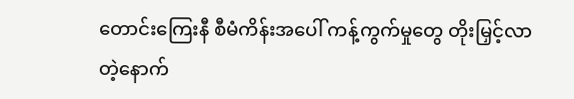တောင်းကြေးနီ စီမံကိန်းအပေါ် ကန့်ကွက်မှုတွေ တိုးမြှင့်လာတဲ့နောက်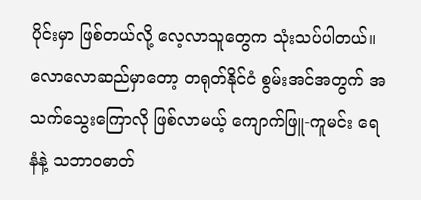ပိုင်းမှာ ဖြစ်တယ်လို့ လေ့လာသူတွေက သုံးသပ်ပါတယ်။
လောလောဆည်မှာတော့ တရုတ်နိုင်ငံ စွမ်းအင်အတွက် အသက်သွေးကြောလို ဖြစ်လာမယ့် ကျောက်ဖြူ-ကူမင်း ရေနံနဲ့ သဘာဝဓာတ်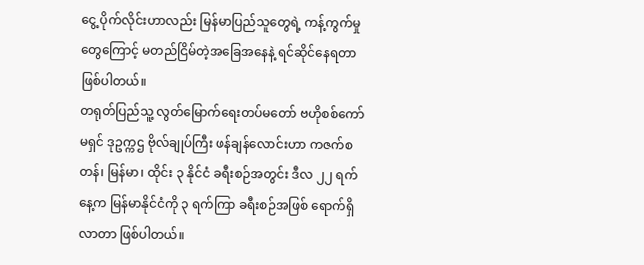ငွေ့ ပိုက်လိုင်းဟာလည်း မြန်မာပြည်သူတွေရဲ့ ကန့်ကွက်မှုတွေကြောင့် မတည်ငြိမ်တဲ့အခြေအနေနဲ့ ရင်ဆိုင်နေရတာ ဖြစ်ပါတယ်။
တရုတ်ပြည်သူ့ လွတ်မြောက်ရေးတပ်မတော် ဗဟိုစစ်ကော်မရှင် ဒုဥက္ကဌ ဗိုလ်ချုပ်ကြီး ဖန်ချန်လောင်းဟာ ကဇက်စတန်၊ မြန်မာ၊ ထိုင်း ၃ နိုင်ငံ ခရီးစဉ်အတွင်း ဒီလ ၂၂ ရက်နေ့က မြန်မာနိုင်ငံကို ၃ ရက်ကြာ ခရီးစဉ်အဖြစ် ရောက်ရှိလာတာ ဖြစ်ပါတယ်။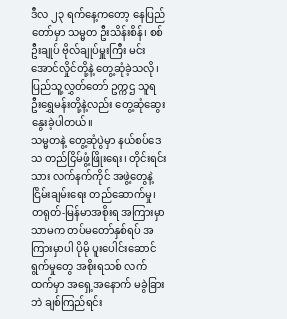ဒီလ ၂၃ ရက်နေ့ကတော့ နေပြည်တော်မှာ သမ္မတ ဦးသိန်းစိန်၊ စစ်ဦးချုပ် ဗိုလ်ချုပ်မှူးကြီး မင်းအောင်လှိုင်တို့နဲ့ တွေ့ဆုံခဲ့သလို၊ ပြည်သူ့လွှတ်တော် ဥက္ကဌ သူရ ဦးရွှေမန်းတို့နဲ့လည်း တွေ့ဆုံဆွေးနွေးခဲ့ပါတယ်။
သမ္မတနဲ့ တွေ့ဆုံပွဲမှာ နယ်စပ်ဒေသ တည်ငြိမ်ဖွံ့ဖြိုးရေး၊ တိုင်းရင်းသား လက်နက်ကိုင် အဖွဲ့တွေနဲ့ ငြိမ်းချမ်းရေး တည်ဆောက်မှု၊ တရုတ်-မြန်မာအစိုးရ အကြားမှာသာမက တပ်မတော်နှစ်ရပ် အကြားမှာပါ ပိုမို ပူးပေါင်းဆောင်ရွက်မှုတွေ အစိုးရသစ် လက်ထက်မှာ အရှေ့အနောက် မခွဲခြားဘဲ ချစ်ကြည်ရင်း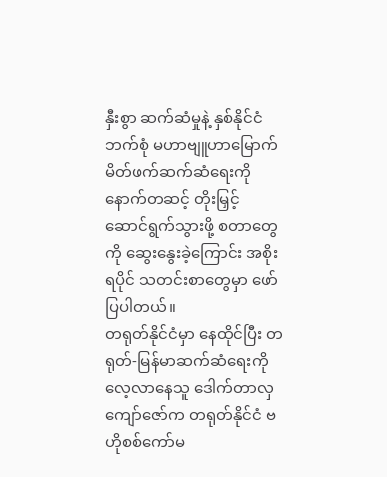နှီးစွာ ဆက်ဆံမှုနဲ့ နှစ်နိုင်ငံ ဘက်စုံ မဟာဗျူဟာမြောက် မိတ်ဖက်ဆက်ဆံရေးကို နောက်တဆင့် တိုးမြှင့် ဆောင်ရွက်သွားဖို့ စတာတွေကို ဆွေးနွေးခဲ့ကြောင်း အစိုးရပိုင် သတင်းစာတွေမှာ ဖော်ပြပါတယ်။
တရုတ်နိုင်ငံမှာ နေထိုင်ပြီး တရုတ်-မြန်မာဆက်ဆံရေးကို လေ့လာနေသူ ဒေါက်တာလှကျော်ဇော်က တရုတ်နိုင်ငံ ဗဟိုစစ်ကော်မ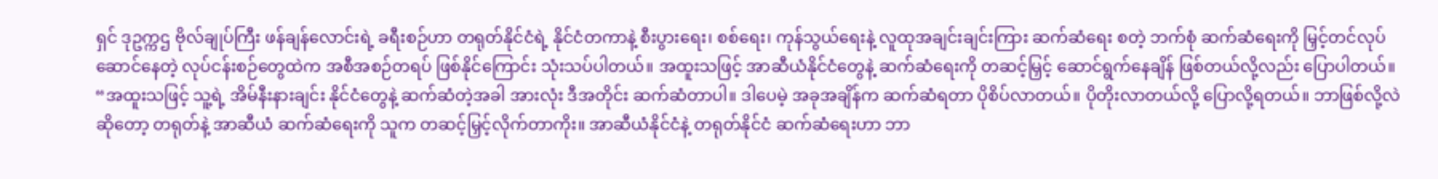ရှင် ဒုဥက္ကဌ ဗိုလ်ချုပ်ကြီး ဖန်ချန်လောင်းရဲ့ ခရီးစဉ်ဟာ တရုတ်နိုင်ငံရဲ့ နိုင်ငံတကာနဲ့ စီးပွားရေး၊ စစ်ရေး၊ ကုန်သွယ်ရေးနဲ့ လူထုအချင်းချင်းကြား ဆက်ဆံရေး စတဲ့ ဘက်စုံ ဆက်ဆံရေးကို မြှင့်တင်လုပ်ဆောင်နေတဲ့ လုပ်ငန်းစဉ်တွေထဲက အစီအစဉ်တရပ် ဖြစ်နိုင်ကြောင်း သုံးသပ်ပါတယ်။ အထူးသဖြင့် အာဆီယံနိုင်ငံတွေနဲ့ ဆက်ဆံရေးကို တဆင့်မြှင့် ဆောင်ရွက်နေချိန် ဖြစ်တယ်လို့လည်း ပြောပါတယ်။
“အထူးသဖြင့် သူ့ရဲ့ အိမ်နီးနားချင်း နိုင်ငံတွေနဲ့ ဆက်ဆံတဲ့အခါ အားလုံး ဒီအတိုင်း ဆက်ဆံတာပါ။ ဒါပေမဲ့ အခုအချိန်က ဆက်ဆံရတာ ပိုစိပ်လာတယ်။ ပိုတိုးလာတယ်လို့ ပြောလို့ရတယ်။ ဘာဖြစ်လို့လဲဆိုတော့ တရုတ်နဲ့ အာဆီယံ ဆက်ဆံရေးကို သူက တဆင့်မြှင့်လိုက်တာကိုး။ အာဆီယံနိုင်ငံနဲ့ တရုတ်နိုင်ငံ ဆက်ဆံရေးဟာ ဘာ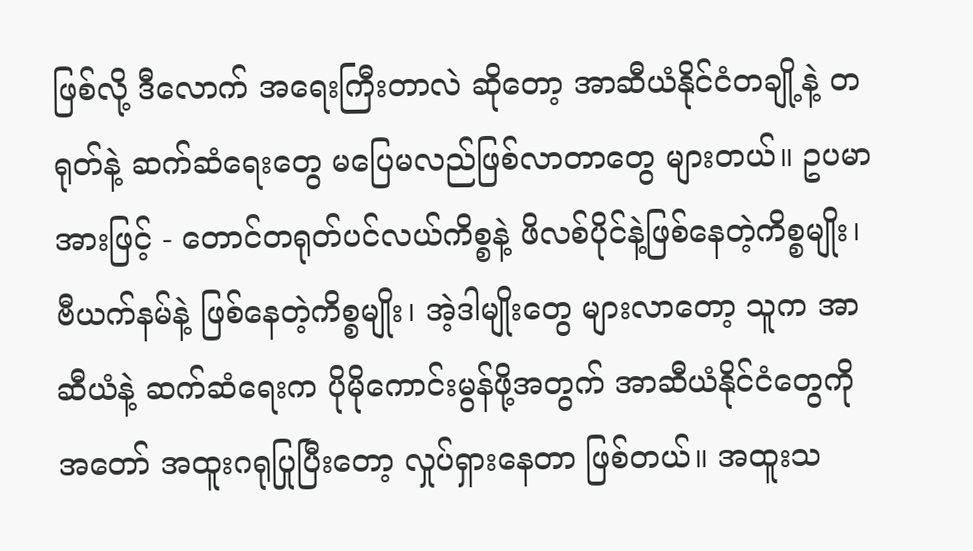ဖြစ်လို့ ဒီလောက် အရေးကြီးတာလဲ ဆိုတော့ အာဆီယံနိုင်ငံတချို့နဲ့ တရုတ်နဲ့ ဆက်ဆံရေးတွေ မပြေမလည်ဖြစ်လာတာတွေ များတယ်။ ဥပမာအားဖြင့် - တောင်တရုတ်ပင်လယ်ကိစ္စနဲ့ ဖိလစ်ပိုင်နဲ့ဖြစ်နေတဲ့ကိစ္စမျိုး၊ ဗီယက်နမ်နဲ့ ဖြစ်နေတဲ့ကိစ္စမျိုး၊ အဲ့ဒါမျိုးတွေ များလာတော့ သူက အာဆီယံနဲ့ ဆက်ဆံရေးက ပိုမိုကောင်းမွန်ဖို့အတွက် အာဆီယံနိုင်ငံတွေကို အတော် အထူးဂရုပြုပြီးတော့ လှုပ်ရှားနေတာ ဖြစ်တယ်။ အထူးသ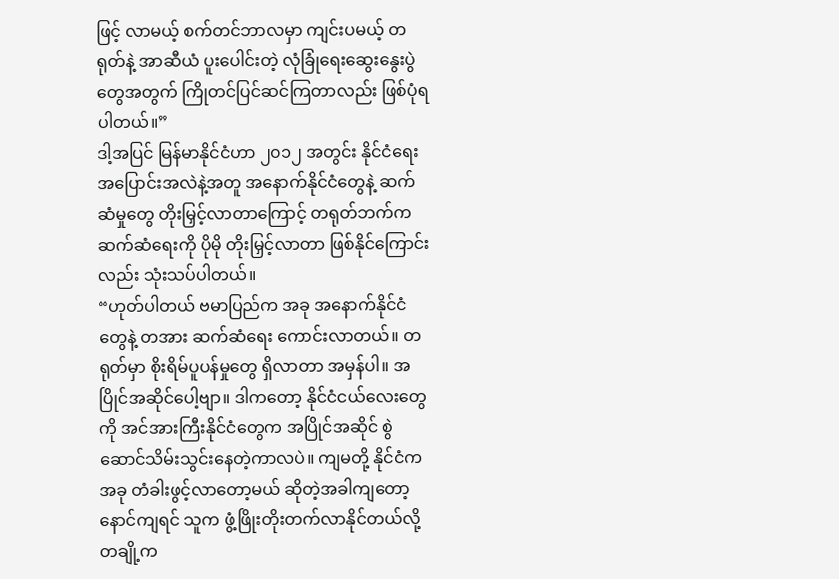ဖြင့် လာမယ့် စက်တင်ဘာလမှာ ကျင်းပမယ့် တရုတ်နဲ့ အာဆီယံ ပူးပေါင်းတဲ့ လုံခြုံရေးဆွေးနွေးပွဲတွေအတွက် ကြိုတင်ပြင်ဆင်ကြတာလည်း ဖြစ်ပုံရပါတယ်။”
ဒါ့အပြင် မြန်မာနိုင်ငံဟာ ၂၀၁၂ အတွင်း နိုင်ငံရေးအပြောင်းအလဲနဲ့အတူ အနောက်နိုင်ငံတွေနဲ့ ဆက်ဆံမှုတွေ တိုးမြှင့်လာတာကြောင့် တရုတ်ဘက်က ဆက်ဆံရေးကို ပိုမို တိုးမြှင့်လာတာ ဖြစ်နိုင်ကြောင်းလည်း သုံးသပ်ပါတယ်။
“ဟုတ်ပါတယ် ဗမာပြည်က အခု အနောက်နိုင်ငံတွေနဲ့ တအား ဆက်ဆံရေး ကောင်းလာတယ်။ တရုတ်မှာ စိုးရိမ်ပူပန်မှုတွေ ရှိလာတာ အမှန်ပါ။ အပြိုင်အဆိုင်ပေါ့ဗျာ။ ဒါကတော့ နိုင်ငံငယ်လေးတွေကို အင်အားကြီးနိုင်ငံတွေက အပြိုင်အဆိုင် စွဲဆောင်သိမ်းသွင်းနေတဲ့ကာလပဲ။ ကျမတို့ နိုင်ငံက အခု တံခါးဖွင့်လာတော့မယ် ဆိုတဲ့အခါကျတော့ နောင်ကျရင် သူက ဖွံ့ဖြိုးတိုးတက်လာနိုင်တယ်လို့ တချို့က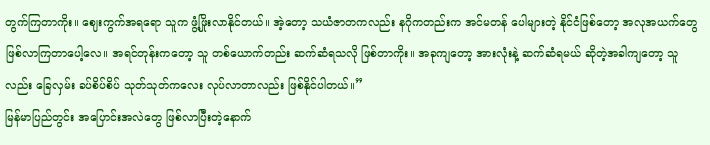တွက်ကြတာကိုး။ ဈေးကွက်အရရော သူက ဖွံ့ဖြိုးလာနိုင်တယ်။ အဲ့တော့ သယံဇာတကလည်း နဂိုကတည်းက အင်မတန် ပေါများတဲ့ နိုင်ငံဖြစ်တော့ အလုအယက်တွေ ဖြစ်လာကြတာပေါ့လေ။ အရင်တုန်းကတော့ သူ တစ်ယောက်တည်း ဆက်ဆံရသလို ဖြစ်တာကိုး။ အခုကျတော့ အားလုံးနဲ့ ဆက်ဆံရမယ် ဆိုတဲ့အခါကျတော့ သူလည်း ခြေလှမ်း ခပ်စိပ်စိပ် သုတ်သုတ်ကလေး လုပ်လာတာလည်း ဖြစ်နိုင်ပါတယ်။”
မြန်မာပြည်တွင်း အပြောင်းအလဲတွေ ဖြစ်လာပြီးတဲ့နောက်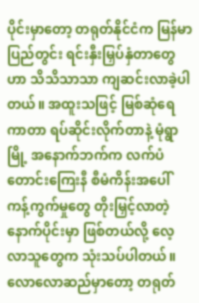ပိုင်းမှာတော့ တရုတ်နိုင်ငံက မြန်မာပြည်တွင်း ရင်းနှီးမြှပ်နှံတာတွေဟာ သိသိသာသာ ကျဆင်းလာခဲ့ပါတယ်။ အထူးသဖြင့် မြစ်ဆုံရေကာတာ ရပ်ဆိုင်းလိုက်တာနဲ့ မုံရွာမြို့ အနောက်ဘက်က လက်ပံတောင်းကြေးနီ စီမံကိန်းအပေါ် ကန့်ကွက်မှုတွေ တိုးမြှင့်လာတဲ့နောက်ပိုင်းမှာ ဖြစ်တယ်လို့ လေ့လာသူတွေက သုံးသပ်ပါတယ်။
လောလောဆည်မှာတော့ တရုတ်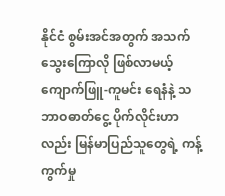နိုင်ငံ စွမ်းအင်အတွက် အသက်သွေးကြောလို ဖြစ်လာမယ့် ကျောက်ဖြူ-ကူမင်း ရေနံနဲ့ သဘာဝဓာတ်ငွေ့ ပိုက်လိုင်းဟာလည်း မြန်မာပြည်သူတွေရဲ့ ကန့်ကွက်မှု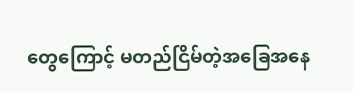တွေကြောင့် မတည်ငြိမ်တဲ့အခြေအနေ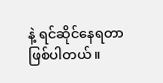နဲ့ ရင်ဆိုင်နေရတာ ဖြစ်ပါတယ်။